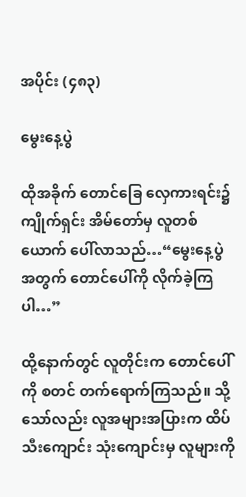အပိုင်း (၄၈၃)

မွေးနေ့ပွဲ

ထိုအခိုက် တောင်ခြေ လှေကားရင်း၌ ကျိုက်ရှင်း အိမ်တော်မှ လူတစ်ယောက် ပေါ်လာသည်…“မွေးနေ့ပွဲ အတွက် တောင်ပေါ်ကို လိုက်ခဲ့ကြပါ…”

ထို့နောက်တွင် လူတိုင်းက တောင်ပေါ်ကို စတင် တက်ရောက်ကြသည်။ သို့သော်လည်း လူအများအပြားက ထိပ်သီးကျောင်း သုံးကျောင်းမှ လူများကို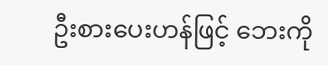ဦးစားပေးဟန်ဖြင့် ဘေးကို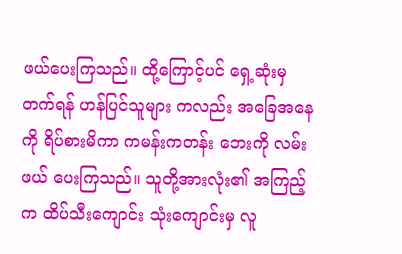ဖယ်ပေးကြသည်။ ထို့ကြောင့်ပင် ရှေ့ဆုံးမှ တက်ရန် ဟန်ပြင်သူများ ကလည်း အခြေအနေကို ရိပ်စားမိကာ ကမန်းကတန်း ဘေးကို လမ်းဖယ် ပေးကြသည်။ သူတို့အားလုံး၏ အကြည့်က ထိပ်သီးကျောင်း သုံးကျောင်းမှ လူ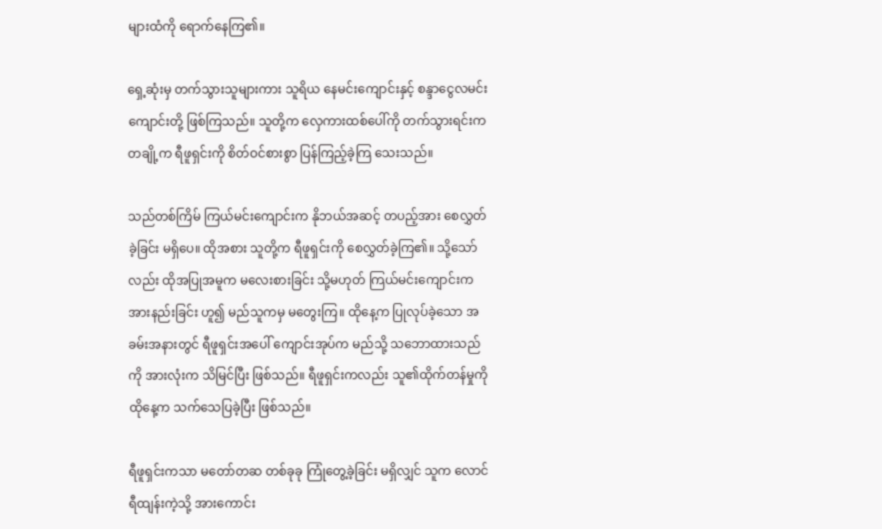များထံကို ရောက်နေကြ၏။

ရှေ့ဆုံးမှ တက်သွားသူများကား သူရိယ နေမင်းကျောင်းနှင့် စန္ဒာငွေလမင်း ကျောင်းတို့ ဖြစ်ကြသည်။ သူတို့က လှေကားထစ်ပေါ်ကို တက်သွားရင်းက တချို့က ရီဖူရှင်းကို စိတ်ဝင်စားစွာ ပြန်ကြည့်ခဲ့ကြ သေးသည်။

သည်တစ်ကြိမ် ကြယ်မင်းကျောင်းက နိုဘယ်အဆင့် တပည့်အား စေလွှတ်ခဲ့ခြင်း မရှိပေ။ ထိုအစား သူတို့က ရီဖူရှင်းကို စေလွှတ်ခဲ့ကြ၏။ သို့သော်လည်း ထိုအပြုအမူက မလေးစားခြင်း သို့မဟုတ် ကြယ်မင်းကျောင်းက အားနည်းခြင်း ဟူ၍ မည်သူကမှ မတွေးကြ။ ထိုနေ့က ပြုလုပ်ခဲ့သော အခမ်းအနားတွင် ရီဖူရှင်းအပေါ် ကျောင်းအုပ်က မည်သို့ သဘောထားသည်ကို အားလုံးက သိမြင်ပြီး ဖြစ်သည်။ ရီဖူရှင်းကလည်း သူ၏ထိုက်တန်မှုကို ထိုနေ့က သက်သေပြခဲ့ပြီး ဖြစ်သည်။

ရီဖူရှင်းကသာ မတော်တဆ တစ်ခုခု ကြုံတွေ့ခဲ့ခြင်း မရှိလျှင် သူက လောင်ရီထျန်းကဲ့သို့ အားကောင်း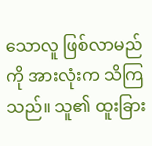သောလူ ဖြစ်လာမည်ကို အားလုံးက သိကြသည်။ သူ၏ ထူးခြား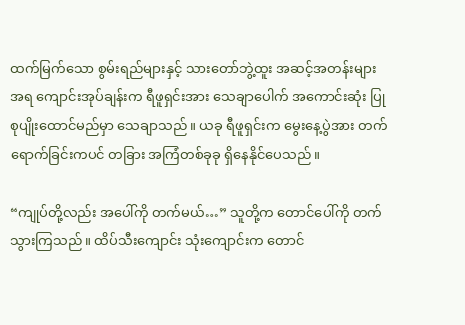ထက်မြက်သော စွမ်းရည်များနှင့် သားတော်ဘွဲ့ထူး အဆင့်အတန်းများအရ ကျောင်းအုပ်ချန်းက ရီဖူရှင်းအား သေချာပေါက် အကောင်းဆုံး ပြုစုပျိုးထောင်မည်မှာ သေချာသည်။ ယခု ရီဖူရှင်းက မွေးနေ့ပွဲအား တက်ရောက်ခြင်းကပင် တခြား အကြံတစ်ခုခု ရှိနေနိုင်ပေသည်။

“ကျုပ်တို့လည်း အပေါ်ကို တက်မယ်…” သူတို့က တောင်ပေါ်ကို တက်သွားကြသည်။ ထိပ်သီးကျောင်း သုံးကျောင်းက တောင်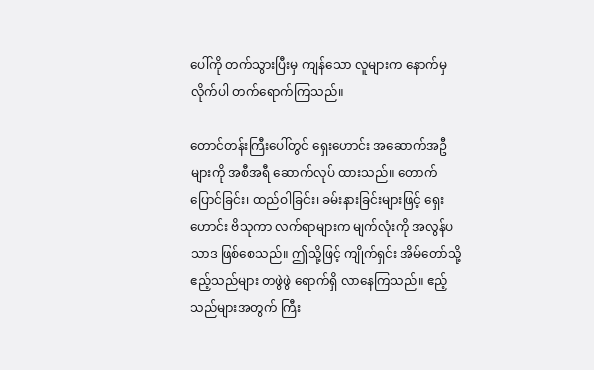ပေါ်ကို တက်သွားပြီးမှ ကျန်သော လူများက နောက်မှ လိုက်ပါ တက်ရောက်ကြသည်။

တောင်တန်းကြီးပေါ်တွင် ရှေးဟောင်း အဆောက်အဦများကို အစီအရီ ဆောက်လုပ် ထားသည်။ တောက်ပြောင်ခြင်း၊ ထည်ဝါခြင်း၊ ခမ်းနားခြင်းများဖြင့် ရှေးဟောင်း ဗိသုကာ လက်ရာများက မျက်လုံးကို အလွန်ပသာဒ ဖြစ်စေသည်။ ဤသို့ဖြင့် ကျိုက်ရှင်း အိမ်တော်သို့ ဧည့်သည်များ တဖွဲဖွဲ ရောက်ရှိ လာနေကြသည်။ ဧည့်သည်များအတွက် ကြီး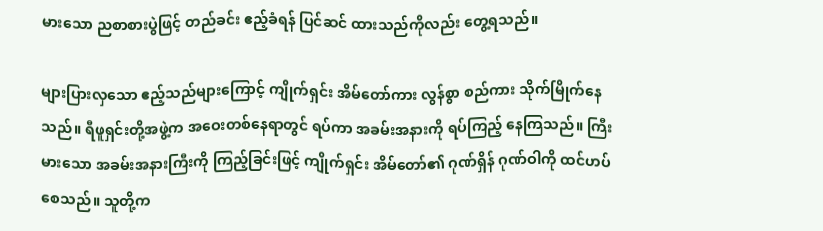မားသော ညစာစားပွဲဖြင့် တည်ခင်း ဧည့်ခံရန် ပြင်ဆင် ထားသည်ကိုလည်း တွေ့ရသည်။

များပြားလှသော ဧည့်သည်များကြောင့် ကျိုက်ရှင်း အိမ်တော်ကား လွန်စွာ စည်ကား သိုက်မြိုက်နေသည်။ ရီဖူရှင်းတို့အဖွဲ့က အဝေးတစ်နေရာတွင် ရပ်ကာ အခမ်းအနားကို ရပ်ကြည့် နေကြသည်။ ကြီးမားသော အခမ်းအနားကြီးကို ကြည့်ခြင်းဖြင့် ကျိုက်ရှင်း အိမ်တော်၏ ဂုဏ်ရှိန် ဂုဏ်ဝါကို ထင်ဟပ်စေသည်။ သူတို့က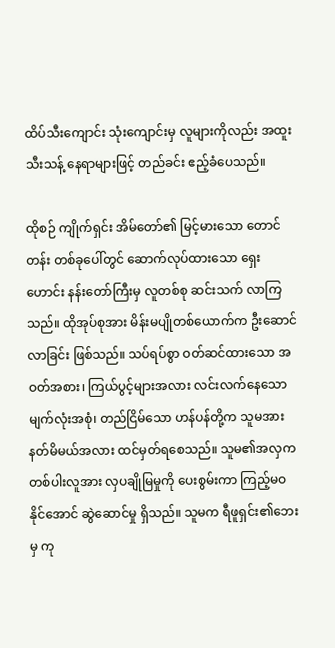ထိပ်သီးကျောင်း သုံးကျောင်းမှ လူများကိုလည်း အထူး သီးသန့် နေရာများဖြင့် တည်ခင်း ဧည့်ခံပေသည်။

ထိုစဉ် ကျိုက်ရှင်း အိမ်တော်၏ မြင့်မားသော တောင်တန်း တစ်ခုပေါ်တွင် ဆောက်လုပ်ထားသော ရှေးဟောင်း နန်းတော်ကြီးမှ လူတစ်စု ဆင်းသက် လာကြသည်။ ထိုအုပ်စုအား မိန်းမပျိုတစ်ယောက်က ဦးဆောင်လာခြင်း ဖြစ်သည်။ သပ်ရပ်စွာ ဝတ်ဆင်ထားသော အဝတ်အစား၊ ကြယ်ပွင့်များအလား လင်းလက်နေသော မျက်လုံးအစုံ၊ တည်ငြိမ်သော ဟန်ပန်တို့က သူမအား နတ်မိမယ်အလား ထင်မှတ်ရစေသည်။ သူမ၏အလှက တစ်ပါးလူအား လှပချိုမြမှုကို ပေးစွမ်းကာ ကြည့်မဝနိုင်အောင် ဆွဲဆောင်မှု ရှိသည်။ သူမက ရီဖူရှင်း၏ဘေးမှ ကု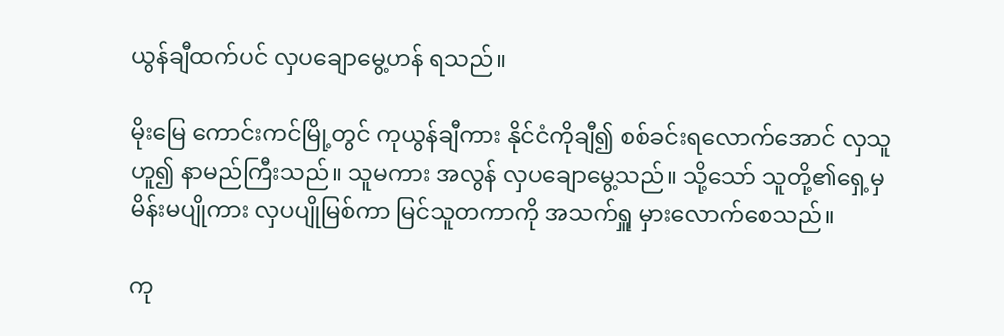ယွန်ချီထက်ပင် လှပချောမွေ့ဟန် ရသည်။

မိုးမြေ ကောင်းကင်မြို့တွင် ကုယွန်ချီကား နိုင်ငံကိုချီ၍ စစ်ခင်းရလောက်အောင် လှသူဟူ၍ နာမည်ကြီးသည်။ သူမကား အလွန် လှပချောမွေ့သည်။ သို့သော် သူတို့၏ရှေ့မှ မိန်းမပျိုကား လှပပျိုမြစ်ကာ မြင်သူတကာကို အသက်ရှူ မှားလောက်စေသည်။

ကု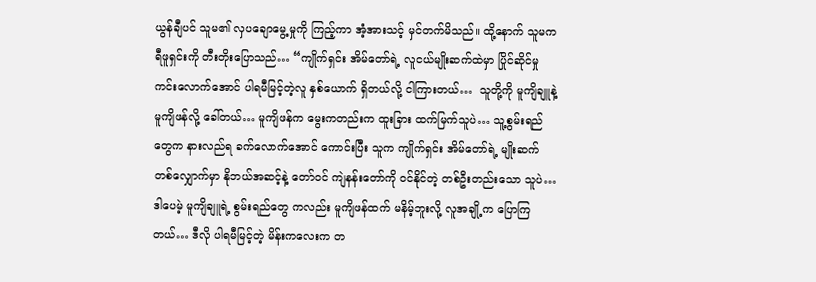ယွန်ချီပင် သူမ၏ လှပချောမွေ့မှုကို ကြည့်ကာ အံ့အားသင့် မှင်တက်မိသည်။ ထို့နောက် သူမက ရီဖူရှင်းကို တီးတိုးပြောသည်… “ကျိုက်ရှင်း အိမ်တော်ရဲ့ လူငယ်မျိုးဆက်ထဲမှာ ပြိုင်ဆိုင်မှု ကင်းလောက်အောင် ပါရမီမြင့်တဲ့လူ နှစ်ယောက် ရှိတယ်လို့ ငါကြားတယ်…  သူတို့ကို မူကျိချူနဲ့ မူကျိဖန်လို့ ခေါ်တယ်… မူကျိဖန်က မွေးကတည်းက ထူးခြား ထက်မြက်သူပဲ… သူ့စွမ်းရည်တွေက နားလည်ရ ခက်လောက်အောင် ကောင်းပြီး သူက ကျိုက်ရှင်း အိမ်တော်ရဲ့ မျိုးဆက် တစ်လျှောက်မှာ နိုဘယ်အဆင့်နဲ့ တော်ဝင် ကျဲနန်းတော်ကို ဝင်နိုင်တဲ့ တစ်ဦးတည်းသော သူပဲ…ဒါပေမဲ့ မူကျိချူရဲ့ စွမ်းရည်တွေ ကလည်း မူကျိဖန်ထက် မနိမ့်ဘူးလို့ လူအချို့က ပြောကြတယ်… ဒီလို ပါရမီမြင့်တဲ့ မိန်းကလေးက တ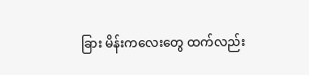ခြား မိန်းကလေးတွေ ထက်လည်း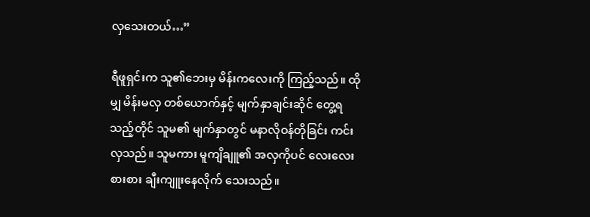လှသေးတယ်…”

ရီဖူရှင်းက သူ၏ဘေးမှ မိန်းကလေးကို ကြည့်သည်။ ထိုမျှ မိန်းမလှ တစ်ယောက်နှင့် မျက်နှာချင်းဆိုင် တွေ့ရသည့်တိုင် သူမ၏ မျက်နှာတွင် မနာလိုဝန်တိုခြင်း ကင်းလှသည်။ သူမကား မူကျိချူ၏ အလှကိုပင် လေးလေးစားစား ချီးကျူးနေလိုက် သေးသည်။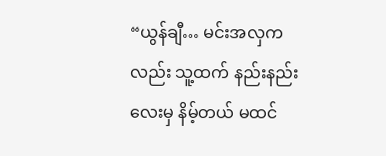“ယွန်ချီ… မင်းအလှကလည်း သူ့ထက် နည်းနည်းလေးမှ နိမ့်တယ် မထင်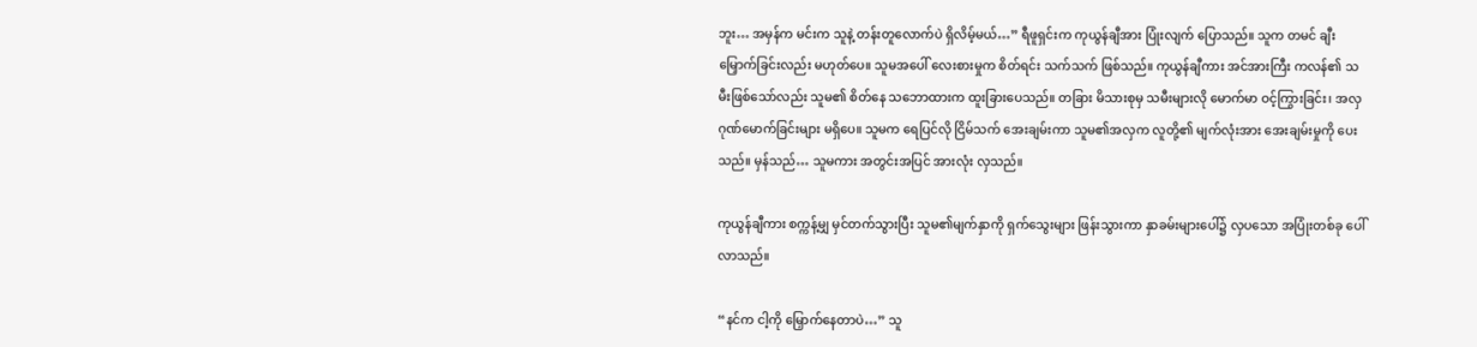ဘူး… အမှန်က မင်းက သူနဲ့ တန်းတူလောက်ပဲ ရှိလိမ့်မယ်…” ရီဖူရှင်းက ကုယွန်ချီအား ပြုံးလျက် ပြောသည်။ သူက တမင် ချီးမြှောက်ခြင်းလည်း မဟုတ်ပေ။ သူမအပေါ် လေးစားမှုက စိတ်ရင်း သက်သက် ဖြစ်သည်။ ကုယွန်ချီကား အင်အားကြီး ကလန်၏ သမီးဖြစ်သော်လည်း သူမ၏ စိတ်နေ သဘောထားက ထူးခြားပေသည်။ တခြား မိသားစုမှ သမီးများလို မောက်မာ ဝင့်ကြွားခြင်း၊ အလှ ဂုဏ်မောက်ခြင်းများ မရှိပေ။ သူမက ရေပြင်လို ငြိမ်သက် အေးချမ်းကာ သူမ၏အလှက လူတို့၏ မျက်လုံးအား အေးချမ်းမှုကို ပေးသည်။ မှန်သည်… သူမကား အတွင်းအပြင် အားလုံး လှသည်။

ကုယွန်ချီကား စက္ကန့်မျှ မှင်တက်သွားပြီး သူမ၏မျက်နှာကို ရှက်သွေးများ ဖြန်းသွားကာ နှာခမ်းများပေါ်၌ လှပသော အပြုံးတစ်ခု ပေါ်လာသည်။

“နင်က ငါ့ကို မြှောက်နေတာပဲ…” သူ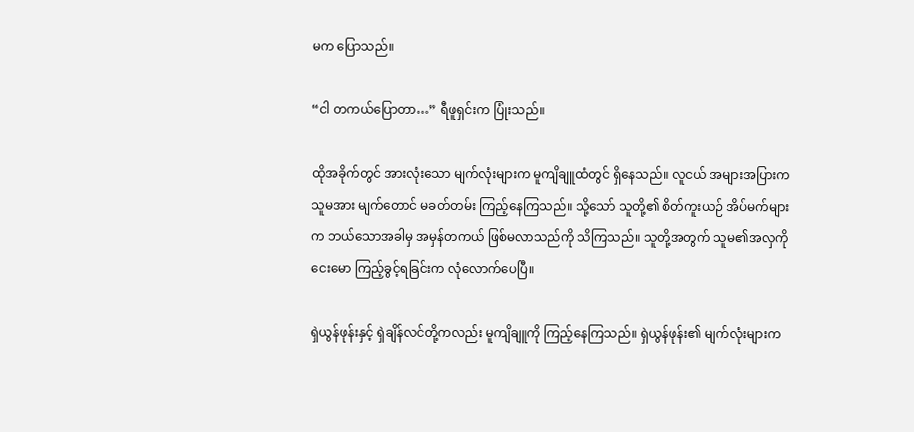မက ပြောသည်။

“ငါ တကယ်ပြောတာ…” ရီဖူရှင်းက ပြုံးသည်။

ထိုအခိုက်တွင် အားလုံးသော မျက်လုံးများက မူကျိချူထံတွင် ရှိနေသည်။ လူငယ် အများအပြားက သူမအား မျက်တောင် မခတ်တမ်း ကြည့်နေကြသည်။ သို့သော် သူတို့၏ စိတ်ကူးယဉ် အိပ်မက်များက ဘယ်သောအခါမှ အမှန်တကယ် ဖြစ်မလာသည်ကို သိကြသည်။ သူတို့အတွက် သူမ၏အလှကို ငေးမော ကြည့်ခွင့်ရခြင်းက လုံလောက်ပေပြီ။

ရှဲယွန်ဖုန်းနှင့် ရှဲချိန်လင်တို့ကလည်း မူကျိချူကို ကြည့်နေကြသည်။ ရှဲယွန်ဖုန်း၏ မျက်လုံးများက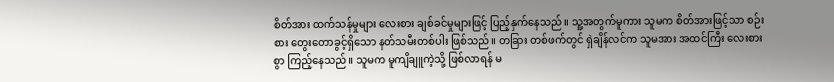စိတ်အား ထက်သန်မှုများ လေးစား ချစ်ခင်မှုများဖြင့် ပြည့်နှက်နေသည်။ သူ့အတွက်မူကား သူမက စိတ်အားဖြင့်သာ စဉ်းစား တွေးတောခွင့်ရှိသော နတ်သမီးတစ်ပါး ဖြစ်သည်။ တခြား တစ်ဖက်တွင် ရှဲချိန်လင်က သူမအား အထင်ကြီး လေးစားစွာ ကြည့်နေသည်။ သူမက မူကျိချူကဲ့သို့ ဖြစ်လာရန် မ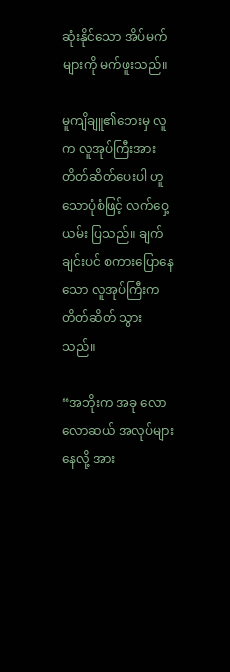ဆုံးနိုင်သော အိပ်မက်များကို မက်ဖူးသည်။

မူကျိချူ၏ဘေးမှ လူက လူအုပ်ကြီးအား တိတ်ဆိတ်ပေးပါ ဟူသောပုံစံဖြင့် လက်ဝှေ့ယမ်း ပြသည်။ ချက်ချင်းပင် စကားပြောနေသော လူအုပ်ကြီးက တိတ်ဆိတ် သွားသည်။

“အဘိုးက အခု လောလောဆယ် အလုပ်များနေလို့ အား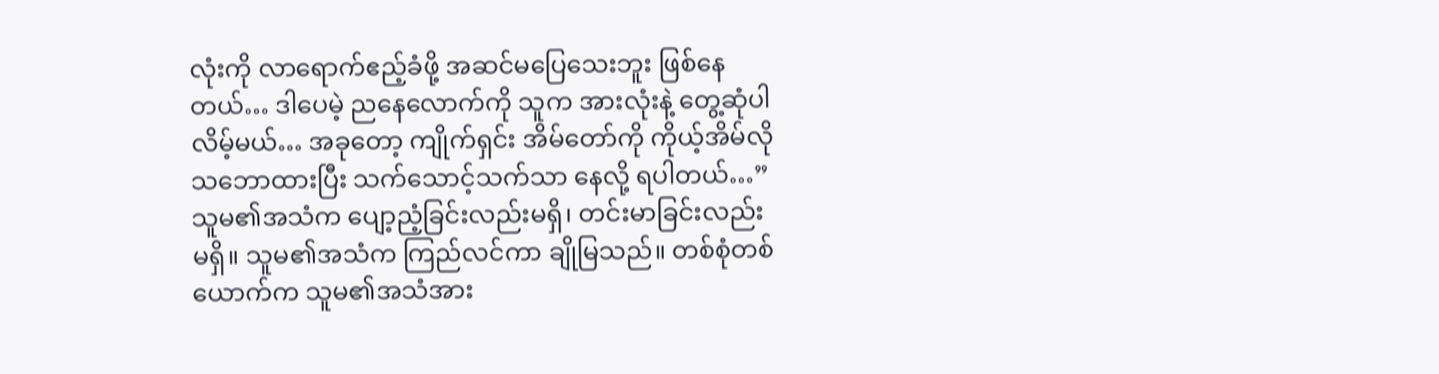လုံးကို လာရောက်ဧည့်ခံဖို့ အဆင်မပြေသေးဘူး ဖြစ်နေတယ်… ဒါပေမဲ့ ညနေလောက်ကို သူက အားလုံးနဲ့ တွေ့ဆုံပါလိမ့်မယ်… အခုတော့ ကျိုက်ရှင်း အိမ်တော်ကို ကိုယ့်အိမ်လို သဘောထားပြီး သက်သောင့်သက်သာ နေလို့ ရပါတယ်…” သူမ၏အသံက ပျော့ညံ့ခြင်းလည်းမရှိ၊ တင်းမာခြင်းလည်း မရှိ။ သူမ၏အသံက ကြည်လင်ကာ ချိုမြသည်။ တစ်စုံတစ်ယောက်က သူမ၏အသံအား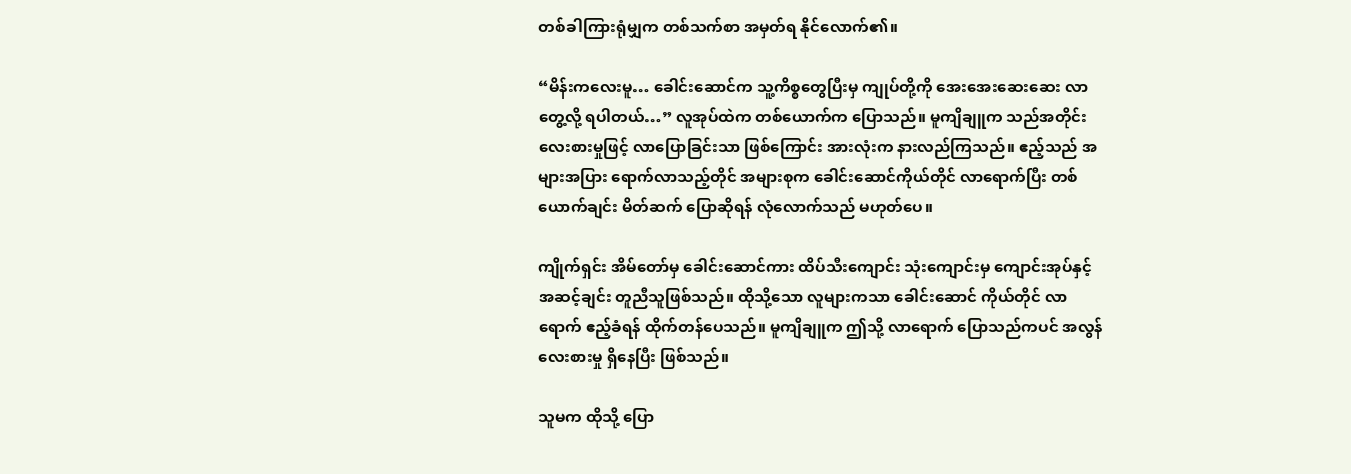တစ်ခါကြားရုံမျှက တစ်သက်စာ အမှတ်ရ နိုင်လောက်၏။

“မိန်းကလေးမူ… ခေါင်းဆောင်က သူ့ကိစ္စတွေပြီးမှ ကျုပ်တို့ကို အေးအေးဆေးဆေး လာတွေ့လို့ ရပါတယ်…” လူအုပ်ထဲက တစ်ယောက်က ပြောသည်။ မူကျိချူက သည်အတိုင်း လေးစားမှုဖြင့် လာပြောခြင်းသာ ဖြစ်ကြောင်း အားလုံးက နားလည်ကြသည်။ ဧည့်သည် အများအပြား ရောက်လာသည့်တိုင် အများစုက ခေါင်းဆောင်ကိုယ်တိုင် လာရောက်ပြီး တစ်ယောက်ချင်း မိတ်ဆက် ပြောဆိုရန် လုံလောက်သည် မဟုတ်ပေ။

ကျိုက်ရှင်း အိမ်တော်မှ ခေါင်းဆောင်ကား ထိပ်သီးကျောင်း သုံးကျောင်းမှ ကျောင်းအုပ်နှင့် အဆင့်ချင်း တူညီသူဖြစ်သည်။ ထိုသို့သော လူများကသာ ခေါင်းဆောင် ကိုယ်တိုင် လာရောက် ဧည့်ခံရန် ထိုက်တန်ပေသည်။ မူကျိချူက ဤသို့ လာရောက် ပြောသည်ကပင် အလွန် လေးစားမှု ရှိနေပြီး ဖြစ်သည်။

သူမက ထိုသို့ ပြော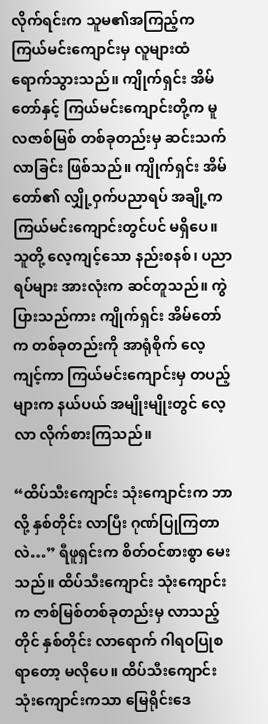လိုက်ရင်းက သူမ၏အကြည့်က ကြယ်မင်းကျောင်းမှ လူများထံ ရောက်သွားသည်။ ကျိုက်ရှင်း အိမ်တော်နှင့် ကြယ်မင်းကျောင်းတို့က မူလဇာစ်မြစ် တစ်ခုတည်းမှ ဆင်းသက်လာခြင်း ဖြစ်သည်။ ကျိုက်ရှင်း အိမ်တော်၏ လျှို့ဝှက်ပညာရပ် အချို့က ကြယ်မင်းကျောင်းတွင်ပင် မရှိပေ။ သူတို့ လေ့ကျင့်သော နည်းစနစ်၊ ပညာရပ်များ အားလုံးက ဆင်တူသည်။ ကွဲပြားသည်ကား ကျိုက်ရှင်း အိမ်တော်က တစ်ခုတည်းကို အာရုံစိုက် လေ့ကျင့်ကာ ကြယ်မင်းကျောင်းမှ တပည့်များက နယ်ပယ် အမျိုးမျိုးတွင် လေ့လာ လိုက်စားကြသည်။

“ထိပ်သီးကျောင်း သုံးကျောင်းက ဘာလို့ နှစ်တိုင်း လာပြီး ဂုဏ်ပြုကြတာလဲ…” ရီဖူရှင်းက စိတ်ဝင်စားစွာ မေးသည်။ ထိပ်သီးကျောင်း သုံးကျောင်းက ဇာစ်မြစ်တစ်ခုတည်းမှ လာသည့်တိုင် နှစ်တိုင်း လာရောက် ဂါရဝပြုစရာတော့ မလိုပေ။ ထိပ်သီးကျောင်း သုံးကျောင်းကသာ မြေရိုင်းဒေ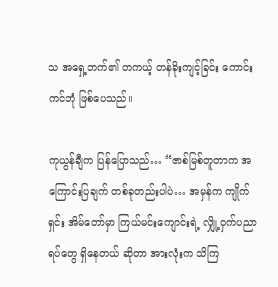သ အရှေ့ဘက်၏ တကယ့် တန်ခိုးကျင့်ခြင်း ကောင်းကင်ဘုံ ဖြစ်ပေသည်။

ကုယွန်ချီက ပြန်ပြောသည်… “ဇာစ်မြစ်တူတာက အကြောင်းပြချက် တစ်ခုတည်းပါပဲ… အမှန်က ကျိုက်ရှင်း အိမ်တော်မှာ ကြယ်မင်းကျောင်းရဲ့ လျှို့ဝှက်ပညာရပ်တွေ ရှိနေတယ် ဆိုတာ အားလုံးက သိကြ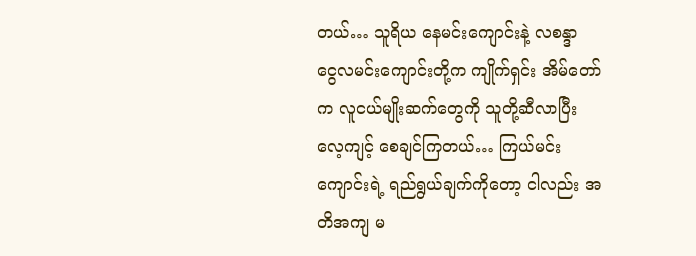တယ်… သူရိယ နေမင်းကျောင်းနဲ့ လစန္ဒာ ငွေလမင်းကျောင်းတို့က ကျိုက်ရှင်း အိမ်တော်က လူငယ်မျိုးဆက်တွေကို သူတို့ဆီလာပြီး လေ့ကျင့် စေချင်ကြတယ်… ကြယ်မင်းကျောင်းရဲ့ ရည်ရွယ်ချက်ကိုတော့ ငါလည်း အတိအကျ မ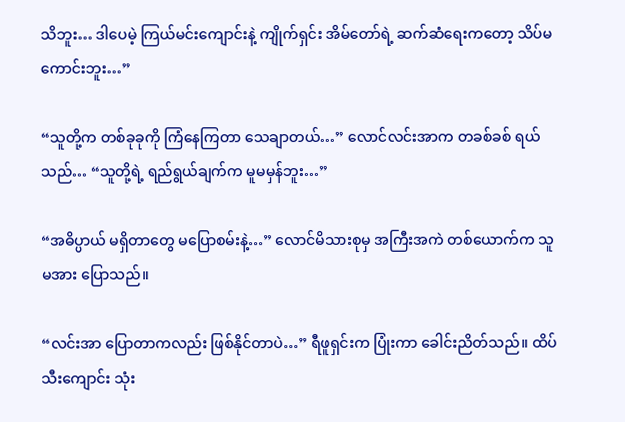သိဘူး… ဒါပေမဲ့ ကြယ်မင်းကျောင်းနဲ့ ကျိုက်ရှင်း အိမ်တော်ရဲ့ ဆက်ဆံရေးကတော့ သိပ်မကောင်းဘူး…”

“သူတို့က တစ်ခုခုကို ကြံနေကြတာ သေချာတယ်…” လောင်လင်းအာက တခစ်ခစ် ရယ်သည်… “သူတို့ရဲ့ ရည်ရွယ်ချက်က မူမမှန်ဘူး…”

“အဓိပ္ပာယ် မရှိတာတွေ မပြောစမ်းနဲ့…” လောင်မိသားစုမှ အကြီးအကဲ တစ်ယောက်က သူမအား ပြောသည်။

“လင်းအာ ပြောတာကလည်း ဖြစ်နိုင်တာပဲ…” ရီဖူရှင်းက ပြုံးကာ ခေါင်းညိတ်သည်။ ထိပ်သီးကျောင်း သုံး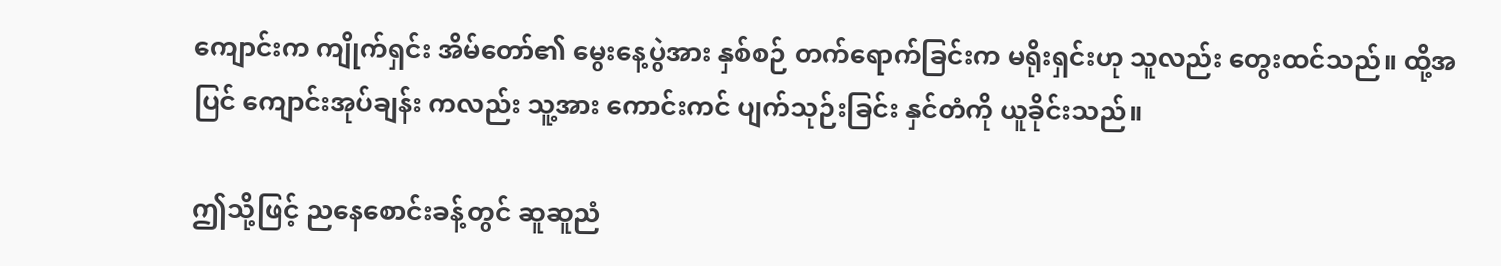ကျောင်းက ကျိုက်ရှင်း အိမ်တော်၏ မွေးနေ့ပွဲအား နှစ်စဉ် တက်ရောက်ခြင်းက မရိုးရှင်းဟု သူလည်း တွေးထင်သည်။ ထို့အပြင် ကျောင်းအုပ်ချန်း ကလည်း သူ့အား ကောင်းကင် ပျက်သုဉ်းခြင်း နှင်တံကို ယူခိုင်းသည်။

ဤသို့ဖြင့် ညနေစောင်းခန့်တွင် ဆူဆူညံ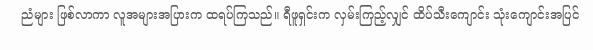ညံများ ဖြစ်လာကာ လူအများအပြားက ထရပ်ကြသည်။ ရီဖူရှင်းက လှမ်းကြည့်လျှင် ထိပ်သီးကျောင်း သုံးကျောင်းအပြင်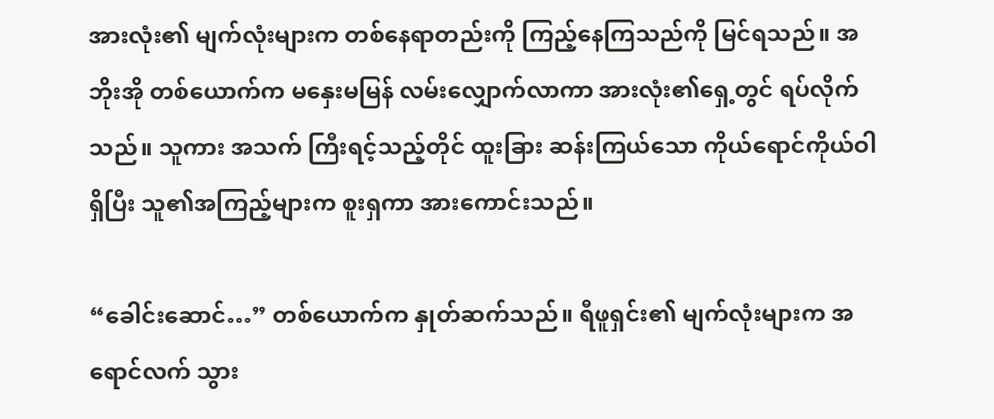အားလုံး၏ မျက်လုံးများက တစ်နေရာတည်းကို ကြည့်နေကြသည်ကို မြင်ရသည်။ အဘိုးအို တစ်ယောက်က မနှေးမမြန် လမ်းလျှောက်လာကာ အားလုံး၏ရှေ့တွင် ရပ်လိုက်သည်။ သူကား အသက် ကြီးရင့်သည့်တိုင် ထူးခြား ဆန်းကြယ်သော ကိုယ်ရောင်ကိုယ်ဝါ ရှိပြီး သူ၏အကြည့်များက စူးရှကာ အားကောင်းသည်။

“ခေါင်းဆောင်…” တစ်ယောက်က နှုတ်ဆက်သည်။ ရီဖူရှင်း၏ မျက်လုံးများက အရောင်လက် သွား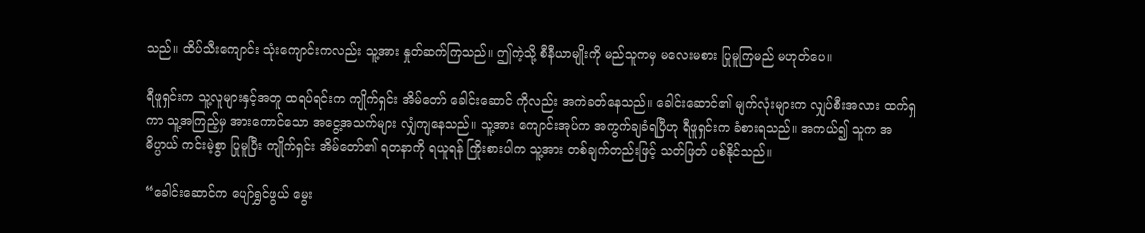သည်။ ထိပ်သီးကျောင်း သုံးကျောင်းကလည်း သူ့အား နှုတ်ဆက်ကြသည်။ ဤကဲ့သို့ စီနီယာမျိုးကို မည်သူကမှ မလေးမစား ပြုမူကြမည် မဟုတ်ပေ။

ရီဖူရှင်းက သူ့လူများနှင့်အတူ ထရပ်ရင်းက ကျိုက်ရှင်း အိမ်တော် ခေါင်းဆောင် ကိုလည်း အကဲခတ်နေသည်။ ခေါင်းဆောင်၏ မျက်လုံးများက လျှပ်စီးအလား ထက်ရှကာ သူ့အကြည့်မှ အားကောင်သော အငွေ့အသက်များ လျှံကျနေသည်။ သူ့အား ကျောင်းအုပ်က အကွက်ချခံရပြီဟု ရီဖူရှင်းက ခံစားရသည်။ အကယ်၍ သူက အဓိပ္ပာယ် ကင်းမဲ့စွာ ပြုမူပြီး ကျိုက်ရှင်း အိမ်တော်၏ ရတနာကို ရယူရန် ကြိုးစားပါက သူ့အား တစ်ချက်တည်းဖြင့် သတ်ဖြတ် ပစ်နိုင်သည်။

“ခေါင်းဆောင်က ပျော်ရွှင်ဖွယ် မွေး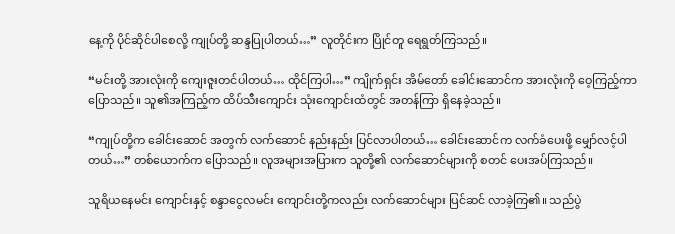နေ့ကို ပိုင်ဆိုင်ပါစေလို့ ကျုပ်တို့ ဆန္ဒပြုပါတယ်…” လူတိုင်းက ပြိုင်တူ ရေရွတ်ကြသည်။

“မင်းတို့ အားလုံးကို ကျေးဇူးတင်ပါတယ်… ထိုင်ကြပါ…” ကျိုက်ရှင်း အိမ်တော် ခေါင်းဆောင်က အားလုံးကို ဝေ့ကြည့်ကာ ပြောသည်။ သူ၏အကြည့်က ထိပ်သီးကျောင်း သုံးကျောင်းထံတွင် အတန်ကြာ ရှိနေခဲ့သည်။

“ကျုပ်တို့က ခေါင်းဆောင် အတွက် လက်ဆောင် နည်းနည်း ပြင်လာပါတယ်… ခေါင်းဆောင်က လက်ခံပေးဖို့ မျှော်လင့်ပါတယ်…” တစ်ယောက်က ပြောသည်။ လူအများအပြားက သူတို့၏ လက်ဆောင်များကို စတင် ပေးအပ်ကြသည်။

သူရိယနေမင်း ကျောင်းနှင့် စန္ဒာငွေလမင်း ကျောင်းတို့ကလည်း လက်ဆောင်များ ပြင်ဆင် လာခဲ့ကြ၏။ သည်ပွဲ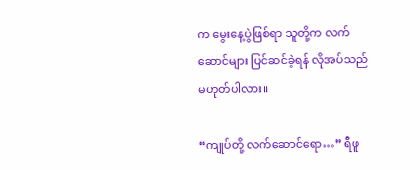က မွေးနေ့ပွဲဖြစ်ရာ သူတို့က လက်ဆောင်များ ပြင်ဆင်ခဲ့ရန် လိုအပ်သည် မဟုတ်ပါလား။

“ကျုပ်တို့ လက်ဆောင်ရော…” ရီဖူ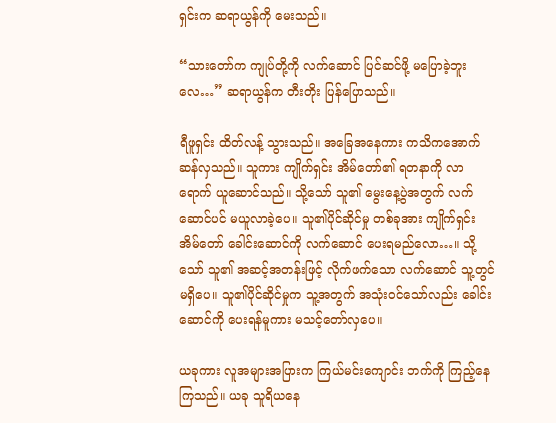ရှင်းက ဆရာယွန်ကို မေးသည်။

“သားတော်က ကျုပ်တို့ကို လက်ဆောင် ပြင်ဆင်ဖို့ မပြောခဲ့ဘူးလေ…” ဆရာယွန်က တီးတိုး ပြန်ပြောသည်။

ရီဖူရှင်း ထိတ်လန့် သွားသည်။ အခြေအနေကား ကသိကအောက် ဆန်လှသည်။ သူကား ကျိုက်ရှင်း အိမ်တော်၏ ရတနာကို လာရောက် ယူဆောင်သည်။ သို့သော် သူ၏ မွေးနေ့ပွဲအတွက် လက်ဆောင်ပင် မယူလာခဲ့ပေ။ သူ၏ပိုင်ဆိုင်မှု တစ်ခုအား ကျိုက်ရှင်း အိမ်တော် ခေါင်းဆောင်ကို လက်ဆောင် ပေးရမည်လော…။ သို့သော် သူ၏ အဆင့်အတန်းဖြင့် လိုက်ဖက်သော လက်ဆောင် သူ့တွင် မရှိပေ။ သူ၏ပိုင်ဆိုင်မှုက သူ့အတွက် အသုံးဝင်သော်လည်း ခေါင်းဆောင်ကို ပေးရန်မူကား မသင့်တော်လှပေ။

ယခုကား လူအများအပြားက ကြယ်မင်းကျောင်း ဘက်ကို ကြည့်နေကြသည်။ ယခု သူရိယနေ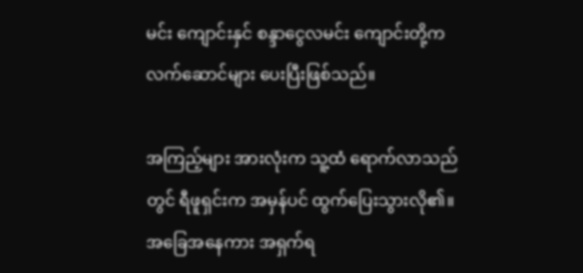မင်း ကျောင်းနှင် စန္ဒာငွေလမင်း ကျောင်းတို့က လက်ဆောင်များ ပေးပြီးဖြစ်သည်။

အကြည့်များ အားလုံးက သူ့ထံ ရောက်လာသည်တွင် ရီဖူရှင်းက အမှန်ပင် ထွက်ပြေးသွားလို၏။ အခြေအနေကား အရှက်ရ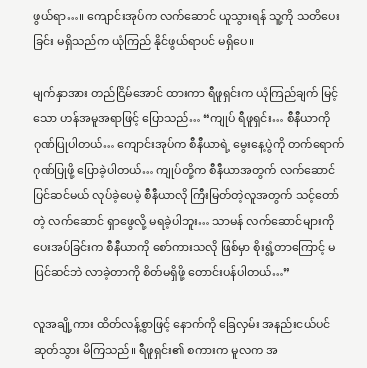ဖွယ်ရာ…။ ကျောင်းအုပ်က လက်ဆောင် ယူသွားရန် သူ့ကို သတိပေးခြင်း မရှိသည်က ယုံကြည် နိုင်ဖွယ်ရာပင် မရှိပေ။

မျက်နှာအား တည်ငြိမ်အောင် ထားကာ ရီဖူရှင်းက ယုံကြည်ချက် မြင့်သော ဟန်အမူအရာဖြင့် ပြောသည်… “ကျုပ် ရီဖူရှင်း… စီနီယာကို ဂုဏ်ပြုပါတယ်… ကျောင်းအုပ်က စီနီယာရဲ့ မွေးနေ့ပွဲကို တက်ရောက် ဂုဏ်ပြုဖို့ ပြောခဲ့ပါတယ်… ကျုပ်တို့က စီနီယာအတွက် လက်ဆောင် ပြင်ဆင်မယ် လုပ်ခဲ့ပေမဲ့ စီနီယာလို ကြီးမြတ်တဲ့လူအတွက် သင့်တော်တဲ့ လက်ဆောင် ရှာဖွေလို့ မရခဲ့ပါဘူး… သာမန် လက်ဆောင်များကို ပေးအပ်ခြင်းက စီနီယာကို စော်ကားသလို ဖြစ်မှာ စိုးရွံ့တာကြောင့် မပြင်ဆင်ဘဲ လာခဲ့တာကို စိတ်မရှိဖို့ တောင်းပန်ပါတယ်…”

လူအချို့ကား ထိတ်လန့်စွာဖြင့် နောက်ကို ခြေလှမ်း အနည်းငယ်ပင် ဆုတ်သွား မိကြသည်။ ရီဖူရှင်း၏ စကားက မူလက အ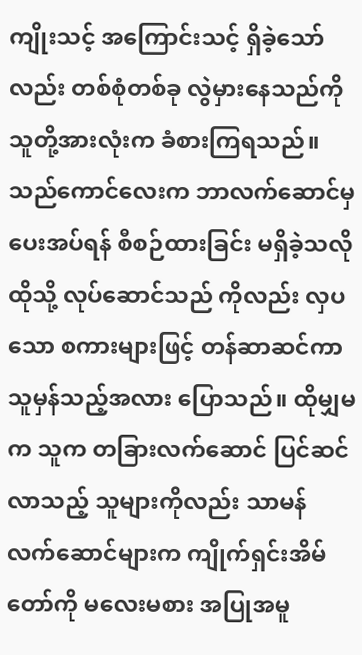ကျိုးသင့် အကြောင်းသင့် ရှိခဲ့သော်လည်း တစ်စုံတစ်ခု လွဲမှားနေသည်ကို သူတို့အားလုံးက ခံစားကြရသည်။ သည်ကောင်လေးက ဘာလက်ဆောင်မှ ပေးအပ်ရန် စီစဉ်ထားခြင်း မရှိခဲ့သလို ထိုသို့ လုပ်ဆောင်သည် ကိုလည်း လှပသော စကားများဖြင့် တန်ဆာဆင်ကာ သူမှန်သည့်အလား ပြောသည်။ ထိုမျှမက သူက တခြားလက်ဆောင် ပြင်ဆင်လာသည့် သူများကိုလည်း သာမန် လက်ဆောင်များက ကျိုက်ရှင်းအိမ်တော်ကို မလေးမစား အပြုအမူ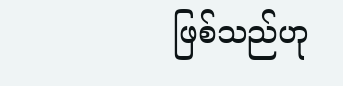ဖြစ်သည်ဟု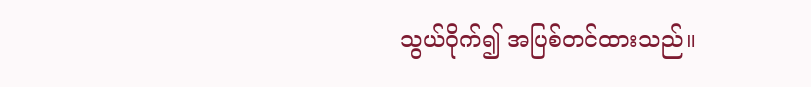သွယ်ဝိုက်၍ အပြစ်တင်ထားသည်။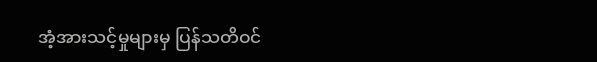အံ့အားသင့်မှုများမှ ပြန်သတိဝင်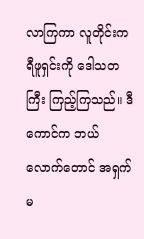လာကြကာ လူတိုင်းက ရီဖူရှင်းကို ဒေါသတကြီး ကြည့်ကြသည်။ ဒီကောင်က ဘယ်လောက်တောင် အရှက်မ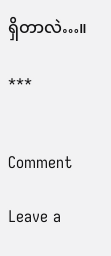ရှိတာလဲ…။

***


Comment

Leave a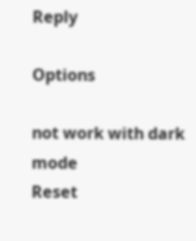Reply

Options

not work with dark mode
Reset